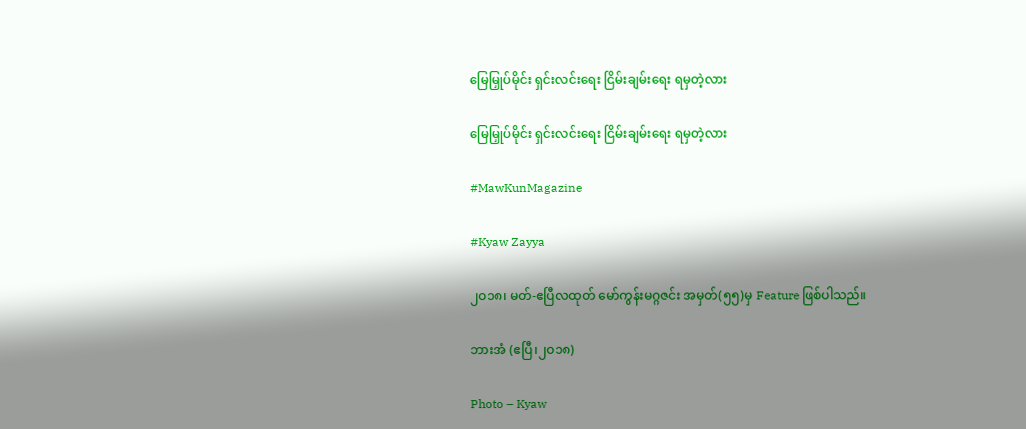မြေမြှုပ်မိုင်း ရှင်းလင်းရေး ငြိမ်းချမ်းရေး ရမှတဲ့လား

မြေမြှုပ်မိုင်း ရှင်းလင်းရေး ငြိမ်းချမ်းရေး ရမှတဲ့လား

#MawKunMagazine

#Kyaw Zayya

၂ဝ၁၈၊ မတ်-ဧပြီလထုတ် မော်ကွန်းမဂ္ဂဇင်း အမှတ်(၅၅)မှ Feature ဖြစ်ပါသည်။

ဘားအံ (ဧပြီ၊၂ဝ၁၈)

Photo – Kyaw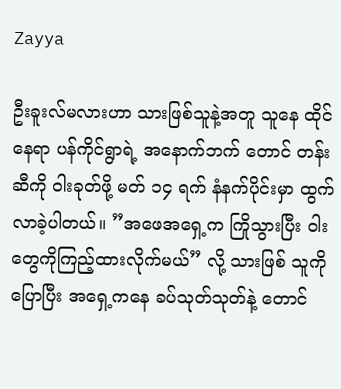Zayya

ဦးခူးလ်မလားဟာ သားဖြစ်သူနဲ့အတူ သူနေ ထိုင်နေရာ ပန်ကိုင်ရွာရဲ့ အနောက်ဘက် တောင် တန်းဆီကို ဝါးခုတ်ဖို့ မတ် ၁၄ ရက် နံနက်ပိုင်းမှာ ထွက်လာခဲ့ပါတယ်။ ”အဖေအရှေ့က ကြိုသွားပြီး ဝါးတွေကိုကြည့်ထားလိုက်မယ်” လို့ သားဖြစ် သူကိုပြောပြီး အရှေ့ကနေ ခပ်သုတ်သုတ်နဲ့ တောင်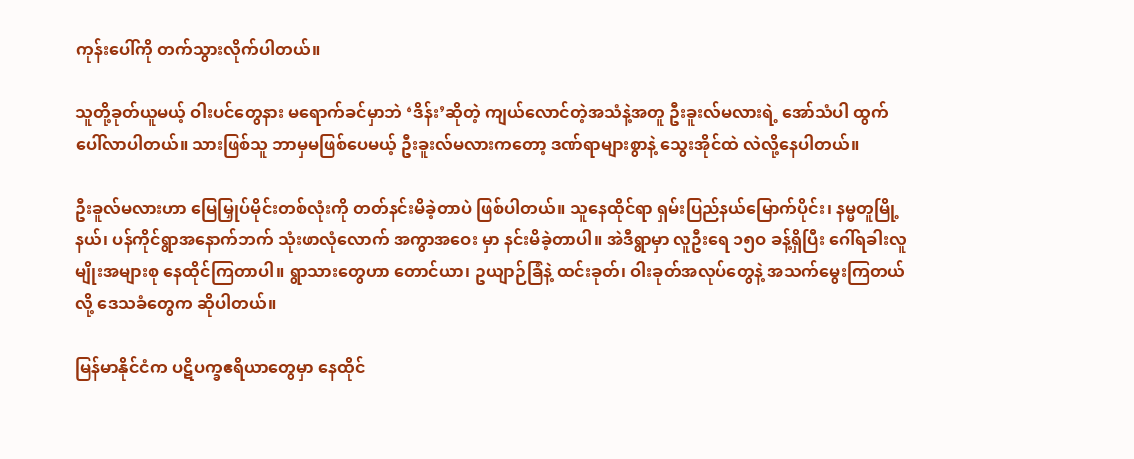ကုန်းပေါ်ကို တက်သွားလိုက်ပါတယ်။

သူတို့ခုတ်ယူမယ့် ဝါးပင်တွေနား မရောက်ခင်မှာဘဲ ‘ဒိန်း’ဆိုတဲ့ ကျယ်လောင်တဲ့အသံနဲ့အတူ ဦးခူးလ်မလားရဲ့ အော်သံပါ ထွက်ပေါ်လာပါတယ်။ သားဖြစ်သူ ဘာမှမဖြစ်ပေမယ့် ဦးခူးလ်မလားကတော့ ဒဏ်ရာများစွာနဲ့ သွေးအိုင်ထဲ လဲလို့နေပါတယ်။

ဦးခူလ်မလားဟာ မြေမြှုပ်မိုင်းတစ်လုံးကို တတ်နင်းမိခဲ့တာပဲ ဖြစ်ပါတယ်။ သူနေထိုင်ရာ ရှမ်းပြည်နယ်မြောက်ပိုင်း၊ နမ္မတူမြို့ နယ်၊ ပန်ကိုင်ရွာအနောက်ဘက် သုံးဖာလုံလောက် အကွာအဝေး မှာ နင်းမိခဲ့တာပါ။ အဲဒီရွာမှာ လူဦးရေ ၁၅ဝ ခန့်ရှိပြီး ဂေါ်ရခါးလူ မျိုးအများစု နေထိုင်ကြတာပါ။ ရွာသားတွေဟာ တောင်ယာ၊ ဥယျာဉ်ခြံနဲ့ ထင်းခုတ်၊ ဝါးခုတ်အလုပ်တွေနဲ့ အသက်မွေးကြတယ် လို့ ဒေသခံတွေက ဆိုပါတယ်။

မြန်မာနိုင်ငံက ပဋိပက္ခဧရိယာတွေမှာ နေထိုင်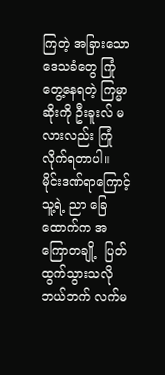ကြတဲ့ အခြားသော ဒေသခံတွေ ကြုံတွေ့နေရတဲ့ ကြမ္မာဆိုးကို ဦးခူးလ် မလားလည်း ကြုံလိုက်ရတာပါ။ မိုင်းဒဏ်ရာကြောင့် သူ့ရဲ့ ညာ ခြေထောက်က အကြောတချို့  ပြတ်ထွက်သွားသလို ဘယ်ဘက် လက်မ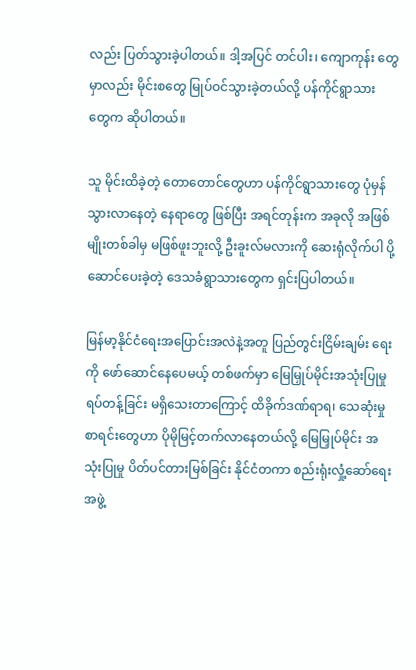လည်း ပြတ်သွားခဲ့ပါတယ်။ ဒါ့အပြင် တင်ပါး၊ ကျောကုန်း တွေမှာလည်း မိုင်းစတွေ မြုပ်ဝင်သွားခဲ့တယ်လို့ ပန်ကိုင်ရွာသား တွေက ဆိုပါတယ်။

သူ မိုင်းထိခဲ့တဲ့ တောတောင်တွေဟာ ပန်ကိုင်ရွာသားတွေ ပုံမှန်သွားလာနေတဲ့ နေရာတွေ ဖြစ်ပြီး အရင်တုန်းက အခုလို အဖြစ်မျိုးတစ်ခါမှ မဖြစ်ဖူးဘူးလို့ ဦးခူးလ်မလားကို ဆေးရုံလိုက်ပါ ပို့ဆောင်ပေးခဲ့တဲ့ ဒေသခံရွာသားတွေက ရှင်းပြပါတယ်။

မြန်မာ့နိုင်ငံရေးအပြောင်းအလဲနဲ့အတူ ပြည်တွင်းငြိမ်းချမ်း ရေးကို ဖော်ဆောင်နေပေမယ့် တစ်ဖက်မှာ မြေမြှုပ်မိုင်းအသုံးပြုမှု ရပ်တန့်ခြင်း မရှိသေးတာကြောင့် ထိခိုက်ဒဏ်ရာရ၊ သေဆုံးမှုစာရင်းတွေဟာ ပိုမိုမြင့်တက်လာနေတယ်လို့ မြေမြှုပ်မိုင်း အသုံးပြုမှု ပိတ်ပင်တားမြစ်ခြင်း နိုင်ငံတကာ စည်းရုံးလှုံ့ဆော်ရေးအဖွဲ့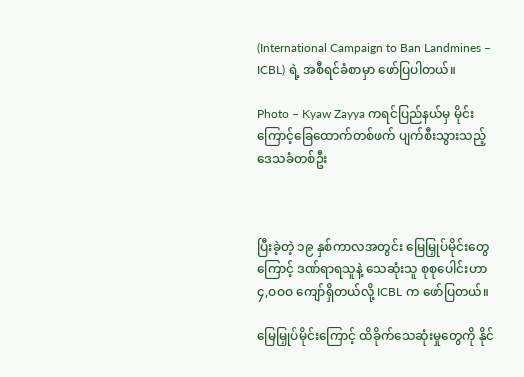(International Campaign to Ban Landmines – ICBL) ရဲ့ အစီရင်ခံစာမှာ ဖော်ပြပါတယ်။

Photo – Kyaw Zayya ကရင်ပြည်နယ်မှ မိုင်းကြောင့်ခြေထောက်တစ်ဖက် ပျက်စီးသွားသည့် ဒေသခံတစ်ဦး



ပြီးခဲ့တဲ့ ၁၉ နှစ်ကာလအတွင်း မြေမြှုပ်မိုင်းတွေကြောင့် ဒဏ်ရာရသူနဲ့ သေဆုံးသူ စုစုပေါင်းဟာ ၄,ဝဝဝ ကျော်ရှိတယ်လို့ ICBL က ဖော်ပြတယ်။

မြေမြှုပ်မိုင်းကြောင့် ထိခိုက်သေဆုံးမှုတွေကို နိုင်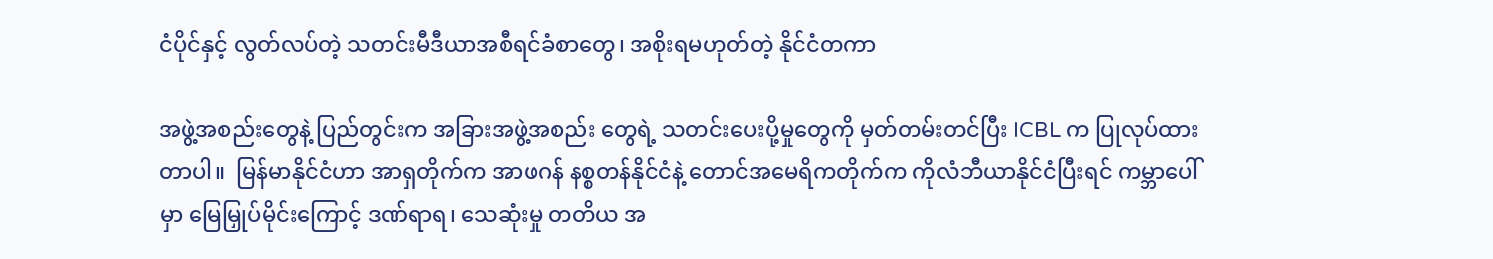ငံပိုင်နှင့် လွတ်လပ်တဲ့ သတင်းမီဒီယာအစီရင်ခံစာတွေ၊ အစိုးရမဟုတ်တဲ့ နိုင်ငံတကာ

အဖွဲ့အစည်းတွေနဲ့ ပြည်တွင်းက အခြားအဖွဲ့အစည်း တွေရဲ့ သတင်းပေးပို့မှုတွေကို မှတ်တမ်းတင်ပြီး ICBL က ပြုလုပ်ထားတာပါ။  မြန်မာနိုင်ငံဟာ အာရှတိုက်က အာဖဂန် နစ္စတန်နိုင်ငံနဲ့ တောင်အမေရိကတိုက်က ကိုလံဘီယာနိုင်ငံပြီးရင် ကမ္ဘာပေါ်မှာ မြေမြှုပ်မိုင်းကြောင့် ဒဏ်ရာရ၊ သေဆုံးမှု တတိယ အ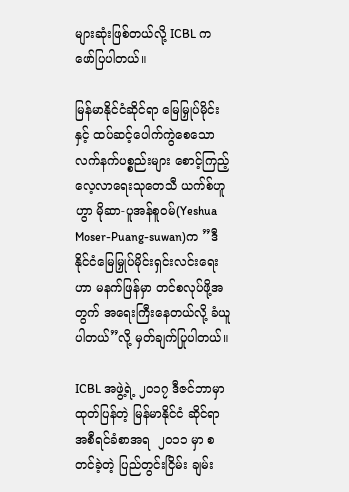များဆုံးဖြစ်တယ်လို့ ICBL က ဖော်ပြပါတယ်။

မြန်မာနိုင်ငံဆိုင်ရာ မြေမြှုပ်မိုင်းနှင့် ထပ်ဆင့်ပေါက်ကွဲစေသော လက်နက်ပစ္စည်းများ စောင့်ကြည့်လေ့လာရေးသုတေသီ ယက်စ်ဟူဟွာ မိုဆာ-ပူအန်စူဝမ်(Yeshua Moser-Puang-suwan)က ”ဒီနိုင်ငံမြေမြှုပ်မိုင်းရှင်းလင်းရေးဟာ မနက်ဖြန်မှာ တင်စလုပ်ဖို့အတွက် အရေးကြီးနေတယ်လို့ ခံယူပါတယ်”လို့ မှတ်ချက်ပြုပါတယ်။

ICBL အဖွဲ့ရဲ့ ၂ဝ၁၇ ဒီဇင်ဘာမှာ ထုတ်ပြန်တဲ့ မြန်မာနိုင်ငံ ဆိုင်ရာ အစီရင်ခံစာအရ  ၂ဝ၁၁ မှာ စတင်ခဲ့တဲ့ ပြည်တွင်းငြိမ်း ချမ်း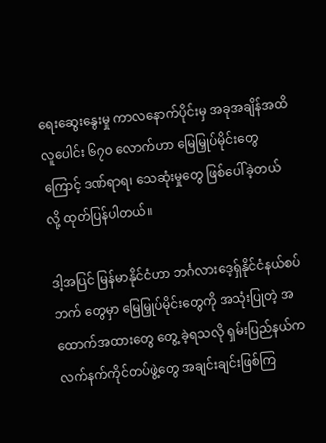ရေးဆွေးနွေးမှု ကာလနောက်ပိုင်းမှ အခုအချိန်အထိ လူပေါင်း ၆၇ဝ လောက်ဟာ မြေမြှုပ်မိုင်းတွေကြောင့် ဒဏ်ရာရ၊ သေဆုံးမှုတွေ ဖြစ်ပေါ်ခဲ့တယ်လို့ ထုတ်ပြန်ပါတယ်။

ဒါ့အပြင် မြန်မာနိုင်ငံဟာ ဘင်္ဂလားဒေ့ရှ်နိုင်ငံနယ်စပ်ဘက် တွေမှာ မြေမြှုပ်မိုင်းတွေကို အသုံးပြုတဲ့ အထောက်အထားတွေ တွေ့ ခဲ့ရသလို ရှမ်းပြည်နယ်က လက်နက်ကိုင်တပ်ဖွဲ့တွေ အချင်းချင်းဖြစ်ကြ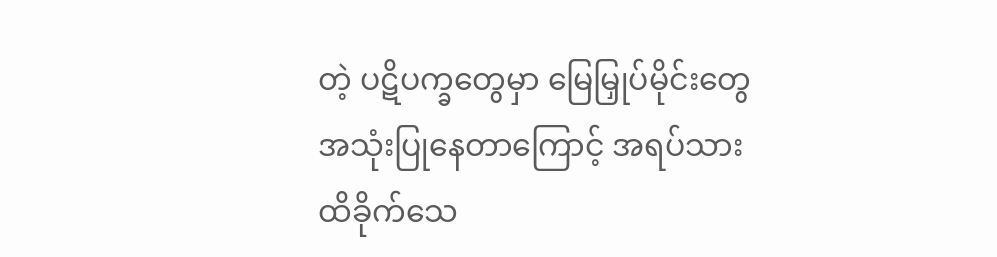တဲ့ ပဋိပက္ခတွေမှာ မြေမြှုပ်မိုင်းတွေ အသုံးပြုနေတာကြောင့် အရပ်သား ထိခိုက်သေ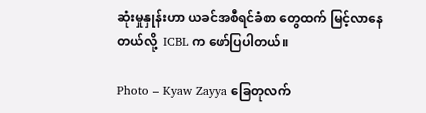ဆုံးမှုနှုန်းဟာ ယခင်အစီရင်ခံစာ တွေထက် မြင့်လာနေတယ်လို့  ICBL က ဖော်ပြပါတယ်။

Photo – Kyaw Zayya ခြေတုလက်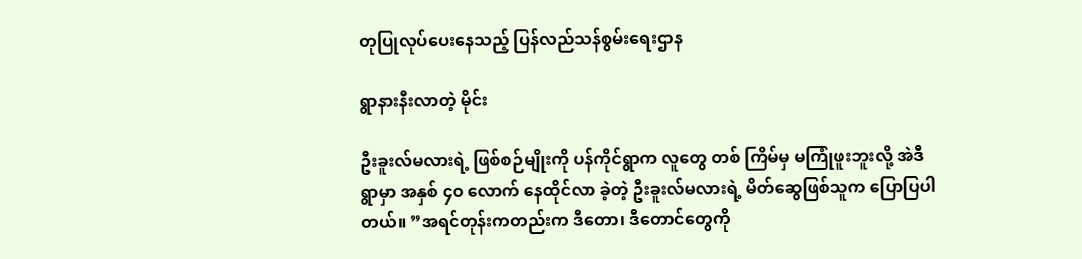တုပြုလုပ်ပေးနေသည့် ပြန်လည်သန်စွမ်းရေးဌာန

ရွာနားနီးလာတဲ့ မိုင်း

ဦးခူးလ်မလားရဲ့ ဖြစ်စဉ်မျိုးကို ပန်ကိုင်ရွာက လူတွေ တစ် ကြိမ်မှ မကြုံဖူးဘူးလို့ အဲဒီရွာမှာ အနှစ် ၄ဝ လောက် နေထိုင်လာ ခဲ့တဲ့ ဦးခူးလ်မလားရဲ့ မိတ်ဆွေဖြစ်သူက ပြောပြပါတယ်။ ”အရင်တုန်းကတည်းက ဒီတော၊ ဒီတောင်တွေကို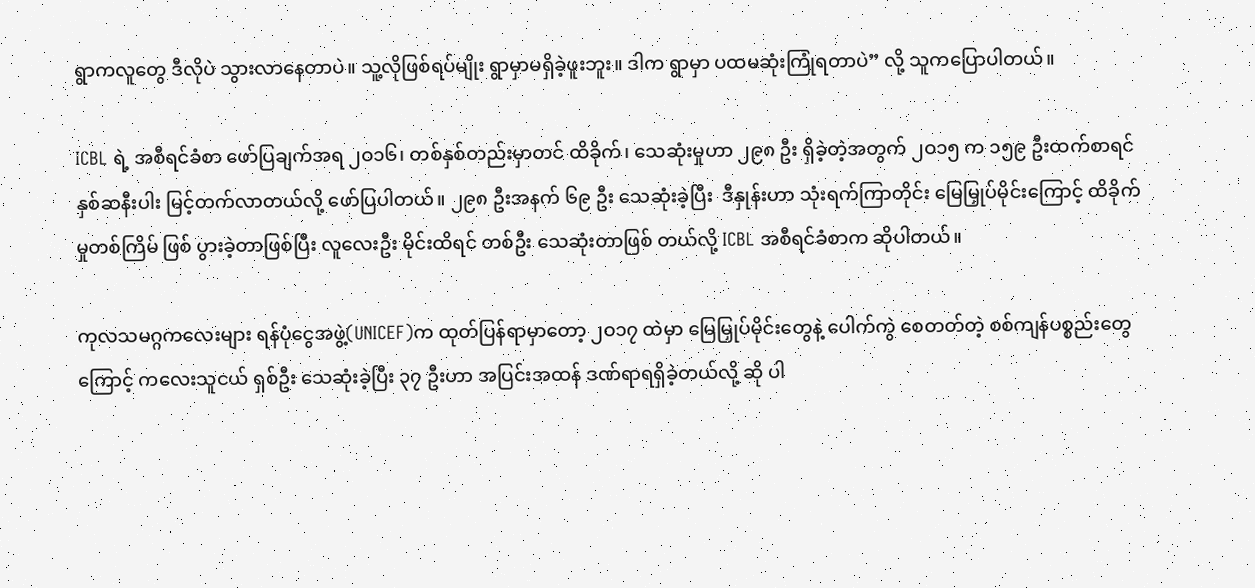ရွာကလူတွေ ဒီလိုပဲ သွားလာနေတာပဲ။ သူ့လိုဖြစ်ရပ်မျိုး ရွာမှာမရှိခဲ့ဖူးဘူး။ ဒါက ရွာမှာ ပထမဆုံးကြုံရတာပဲ” လို့ သူကပြောပါတယ်။

ICBL ရဲ့ အစီရင်ခံစာ ဖော်ပြချက်အရ ၂ဝ၁၆၊ တစ်နှစ်တည်းမှာတင် ထိခိုက်၊ သေဆုံးမှုဟာ ၂၉၈ ဦး ရှိခဲ့တဲ့အတွက် ၂ဝ၁၅ က ၁၅၉ ဦးထက်စာရင် နှစ်ဆနီးပါး မြင့်တက်လာတယ်လို့ ဖော်ပြပါတယ်။ ၂၉၈ ဦးအနက် ၆၉ ဦး သေဆုံးခဲ့ပြီး  ဒီနှုန်းဟာ သုံးရက်ကြာတိုင်း မြေမြှုပ်မိုင်းကြောင့် ထိခိုက်မှုတစ်ကြိမ် ဖြစ် ပွားခဲ့တာဖြစ်ပြီး လူလေးဦး မိုင်းထိရင် တစ်ဦး သေဆုံးတာဖြစ် တယ်လို့ ICBL အစီရင်ခံစာက ဆိုပါတယ်။

ကုလသမဂ္ဂကလေးများ ရန်ပုံငွေအဖွဲ့(UNICEF)က ထုတ်ပြန်ရာမှာတော့ ၂ဝ၁၇ ထဲမှာ မြေမြှုပ်မိုင်းတွေနဲ့ ပေါက်ကွဲ စေတတ်တဲ့ စစ်ကျန်ပစ္စည်းတွေကြောင့် ကလေးသူငယ် ရှစ်ဦး သေဆုံးခဲ့ပြီး ၃၇ ဦးဟာ အပြင်းအထန် ဒဏ်ရာရရှိခဲ့တယ်လို့ ဆို ပါ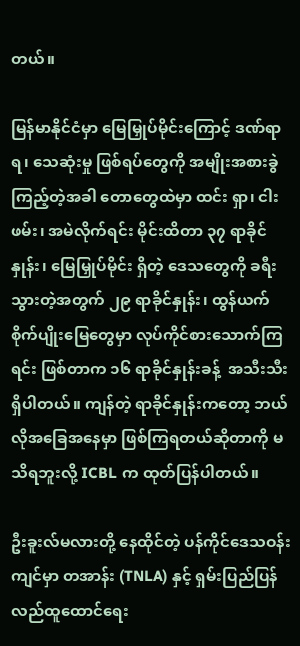တယ်။

မြန်မာနိုင်ငံမှာ မြေမြှုပ်မိုင်းကြောင့် ဒဏ်ရာရ၊ သေဆုံးမှု ဖြစ်ရပ်တွေကို အမျိုးအစားခွဲကြည့်တဲ့အခါ တောတွေထဲမှာ ထင်း ရှာ၊ ငါးဖမ်း၊ အမဲလိုက်ရင်း မိုင်းထိတာ ၃၇ ရာခိုင်နှုန်း၊ မြေမြှုပ်မိုင်း ရှိတဲ့ ဒေသတွေကို ခရီးသွားတဲ့အတွက် ၂၉ ရာခိုင်နှုန်း၊ ထွန်ယက် စိုက်ပျိုးမြေတွေမှာ လုပ်ကိုင်စားသောက်ကြရင်း ဖြစ်တာက ၁၆ ရာခိုင်နှုန်းခန့်  အသီးသီး ရှိပါတယ်။ ကျန်တဲ့ ရာခိုင်နှုန်းကတော့ ဘယ်လိုအခြေအနေမှာ ဖြစ်ကြရတယ်ဆိုတာကို မသိရဘူးလို့ ICBL က ထုတ်ပြန်ပါတယ်။

ဦးခူးလ်မလားတို့ နေထိုင်တဲ့ ပန်ကိုင်ဒေသဝန်းကျင်မှာ တအာန်း (TNLA) နှင့် ရှမ်းပြည်ပြန်လည်ထူထောင်ရေး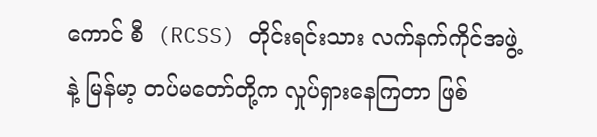ကောင် စီ  (RCSS) တိုင်းရင်းသား လက်နက်ကိုင်အဖွဲ့နဲ့ မြန်မာ့ တပ်မတော်တို့က လှုပ်ရှားနေကြတာ ဖြစ်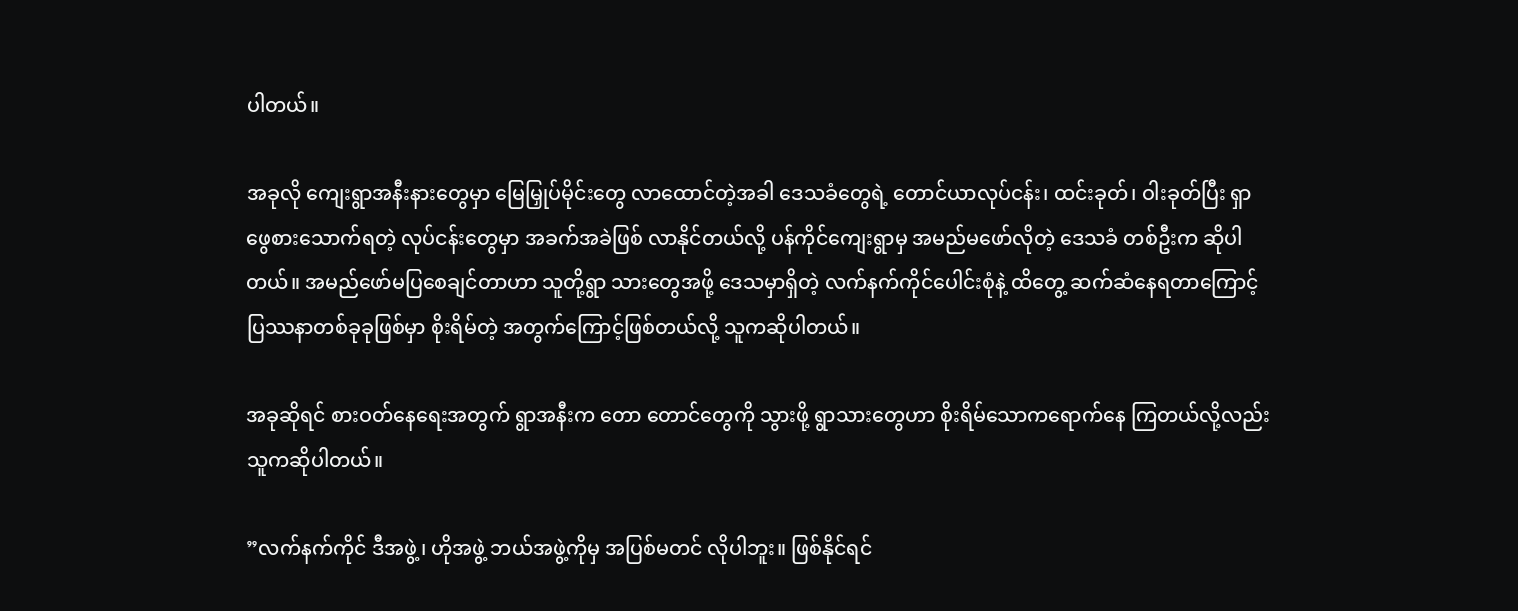ပါတယ်။

အခုလို ကျေးရွာအနီးနားတွေမှာ မြေမြှုပ်မိုင်းတွေ လာထောင်တဲ့အခါ ဒေသခံတွေရဲ့ တောင်ယာလုပ်ငန်း၊ ထင်းခုတ်၊ ဝါးခုတ်ပြီး ရှာဖွေစားသောက်ရတဲ့ လုပ်ငန်းတွေမှာ အခက်အခဲဖြစ် လာနိုင်တယ်လို့ ပန်ကိုင်ကျေးရွာမှ အမည်မဖော်လိုတဲ့ ဒေသခံ တစ်ဦးက ဆိုပါတယ်။ အမည်ဖော်မပြစေချင်တာဟာ သူတို့ရွာ သားတွေအဖို့ ဒေသမှာရှိတဲ့ လက်နက်ကိုင်ပေါင်းစုံနဲ့ ထိတွေ့ ဆက်ဆံနေရတာကြောင့် ပြဿနာတစ်ခုခုဖြစ်မှာ စိုးရိမ်တဲ့ အတွက်ကြောင့်ဖြစ်တယ်လို့ သူကဆိုပါတယ်။

အခုဆိုရင် စားဝတ်နေရေးအတွက် ရွာအနီးက တော တောင်တွေကို သွားဖို့ ရွာသားတွေဟာ စိုးရိမ်သောကရောက်နေ ကြတယ်လို့လည်း သူကဆိုပါတယ်။

”လက်နက်ကိုင် ဒီအဖွဲ့၊ ဟိုအဖွဲ့ ဘယ်အဖွဲ့ကိုမှ အပြစ်မတင် လိုပါဘူး။ ဖြစ်နိုင်ရင်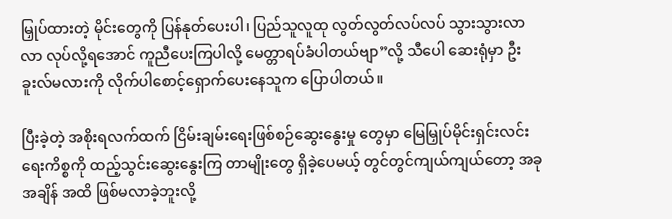မြှုပ်ထားတဲ့ မိုင်းတွေကို ပြန်နုတ်ပေးပါ၊ ပြည်သူလူထု လွတ်လွတ်လပ်လပ် သွားသွားလာလာ လုပ်လို့ရအောင် ကူညီပေးကြပါလို့ မေတ္တာရပ်ခံပါတယ်ဗျာ”လို့ သီပေါ ဆေးရုံမှာ ဦးခူးလ်မလားကို လိုက်ပါစောင့်ရှောက်ပေးနေသူက ပြောပါတယ်။

ပြီးခဲ့တဲ့ အစိုးရလက်ထက် ငြိမ်းချမ်းရေးဖြစ်စဉ်ဆွေးနွေးမှု တွေမှာ မြေမြှုပ်မိုင်းရှင်းလင်းရေးကိစ္စကို ထည့်သွင်းဆွေးနွေးကြ တာမျိုးတွေ ရှိခဲ့ပေမယ့် တွင်တွင်ကျယ်ကျယ်တော့ အခုအချိန် အထိ ဖြစ်မလာခဲ့ဘူးလို့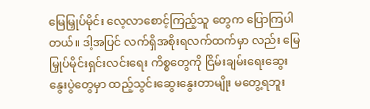မြေမြှုပ်မိုင်း လေ့လာစောင့်ကြည့်သူ တွေက ပြောကြပါတယ်။ ဒါ့အပြင် လက်ရှိအစိုးရလက်ထက်မှာ လည်း မြေမြှုပ်မိုင်းရှင်းလင်းရေး ကိစ္စတွေကို ငြိမ်းချမ်းရေးဆွေး နွေးပွဲတွေမှာ ထည့်သွင်းဆွေးနွေးတာမျိုး မတွေ့ရဘူး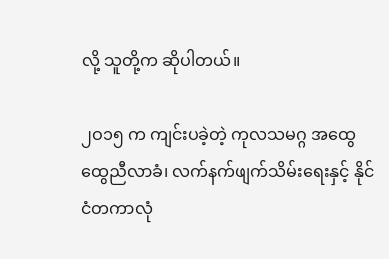လို့ သူတို့က ဆိုပါတယ်။

၂ဝ၁၅ က ကျင်းပခဲ့တဲ့ ကုလသမဂ္ဂ အထွေထွေညီလာခံ၊ လက်နက်ဖျက်သိမ်းရေးနှင့် နိုင်ငံတကာလုံ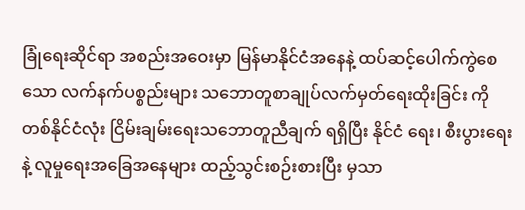ခြုံရေးဆိုင်ရာ အစည်းအဝေးမှာ မြန်မာနိုင်ငံအနေနဲ့ ထပ်ဆင့်ပေါက်ကွဲစေသော လက်နက်ပစ္စည်းများ သဘောတူစာချုပ်လက်မှတ်ရေးထိုးခြင်း ကို တစ်နိုင်ငံလုံး ငြိမ်းချမ်းရေးသဘောတူညီချက် ရရှိပြီး နိုင်ငံ ရေး၊ စီးပွားရေးနဲ့ လူမှုရေးအခြေအနေများ ထည့်သွင်းစဉ်းစားပြီး မှသာ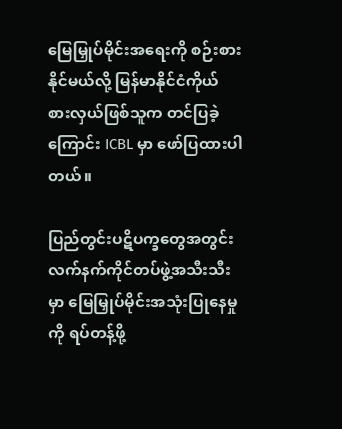မြေမြှုပ်မိုင်းအရေးကို စဉ်းစားနိုင်မယ်လို့ မြန်မာနိုင်ငံကိုယ် စားလှယ်ဖြစ်သူက တင်ပြခဲ့ကြောင်း ICBL မှာ ဖော်ပြထားပါတယ်။

ပြည်တွင်းပဋိပက္ခတွေအတွင်း လက်နက်ကိုင်တပ်ဖွဲ့အသီးသီးမှာ မြေမြှုပ်မိုင်းအသုံးပြုနေမှုကို ရပ်တန့်ဖို့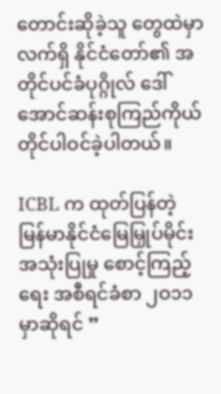တောင်းဆိုခဲ့သူ တွေထဲမှာ လက်ရှိ နိုင်ငံတော်၏ အတိုင်ပင်ခံပုဂ္ဂိုလ် ဒေါ်အောင်ဆန်းစုကြည်ကိုယ်တိုင်ပါဝင်ခဲ့ပါတယ်။

ICBL က ထုတ်ပြန်တဲ့ မြန်မာနိုင်ငံမြေမြှုပ်မိုင်းအသုံးပြုမှု စောင့်ကြည့်ရေး အစီရင်ခံစာ ၂ဝ၁၁ မှာဆိုရင် ”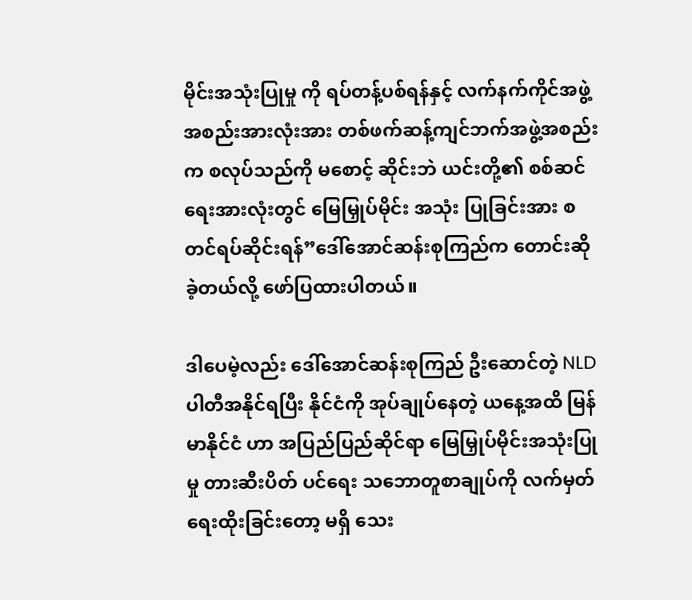မိုင်းအသုံးပြုမှု ကို ရပ်တန့်ပစ်ရန်နှင့် လက်နက်ကိုင်အဖွဲ့အစည်းအားလုံးအား တစ်ဖက်ဆန့်ကျင်ဘက်အဖွဲ့အစည်းက စလုပ်သည်ကို မစောင့် ဆိုင်းဘဲ ယင်းတို့၏ စစ်ဆင်ရေးအားလုံးတွင် မြေမြှုပ်မိုင်း အသုံး ပြုခြင်းအား စတင်ရပ်ဆိုင်းရန်”ဒေါ်အောင်ဆန်းစုကြည်က တောင်းဆိုခဲ့တယ်လို့ ဖော်ပြထားပါတယ်။

ဒါပေမဲ့လည်း ဒေါ်အောင်ဆန်းစုကြည် ဦးဆောင်တဲ့ NLD ပါတီအနိုင်ရပြီး နိုင်ငံကို အုပ်ချုပ်နေတဲ့ ယနေ့အထိ မြန်မာနိုင်ငံ ဟာ အပြည်ပြည်ဆိုင်ရာ မြေမြှုပ်မိုင်းအသုံးပြုမှု တားဆီးပိတ် ပင်ရေး သဘောတူစာချုပ်ကို လက်မှတ်ရေးထိုးခြင်းတော့ မရှိ သေး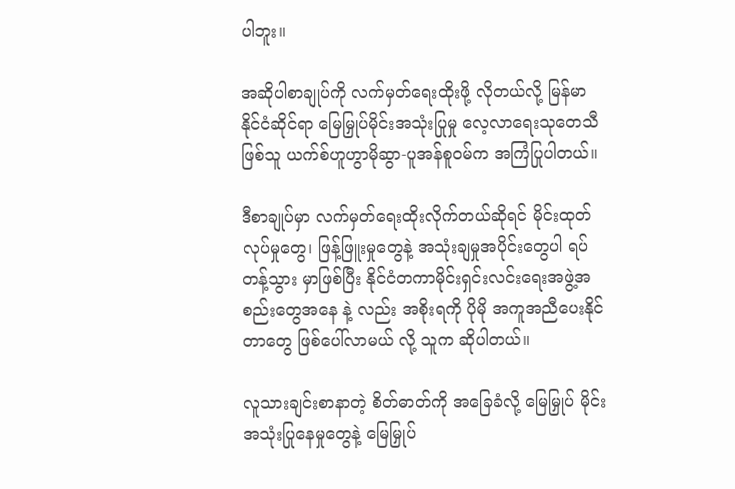ပါဘူး။

အဆိုပါစာချုပ်ကို လက်မှတ်ရေးထိုးဖို့ လိုတယ်လို့ မြန်မာ နိုင်ငံဆိုင်ရာ မြေမြှုပ်မိုင်းအသုံးပြုမှု လေ့လာရေးသုတေသီဖြစ်သူ ယက်စ်ဟူဟွာမိုဆွာ-ပူအန်စူဝမ်က အကြံပြုပါတယ်။

ဒီစာချုပ်မှာ လက်မှတ်ရေးထိုးလိုက်တယ်ဆိုရင် မိုင်းထုတ် လုပ်မှုတွေ၊ ဖြန့်ဖြူးမှုတွေနဲ့ အသုံးချမှုအပိုင်းတွေပါ ရပ်တန့်သွား မှာဖြစ်ပြီး နိုင်ငံတကာမိုင်းရှင်းလင်းရေးအဖွဲ့အစည်းတွေအနေ နဲ့ လည်း အစိုးရကို ပိုမို အကူအညီပေးနိုင်တာတွေ ဖြစ်ပေါ်လာမယ် လို့ သူက ဆိုပါတယ်။

လူသားချင်းစာနာတဲ့ စိတ်ဓာတ်ကို အခြေခံလို့ မြေမြှုပ် မိုင်း အသုံးပြုနေမှုတွေနဲ့ မြေမြှုပ်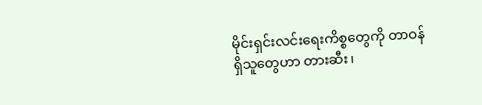မိုင်းရှင်းလင်းရေးကိစ္စတွေကို တာဝန်ရှိသူတွေဟာ တားဆီး၊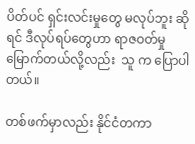ပိတ်ပင် ရှင်းလင်းမှုတွေ မလုပ်ဘူး ဆိုရင် ဒီလုပ်ရပ်တွေဟာ ရာဇဝတ်မှုမြောက်တယ်လို့လည်း  သူ က ပြောပါတယ်။

တစ်ဖက်မှာလည်း နိုင်ငံတကာ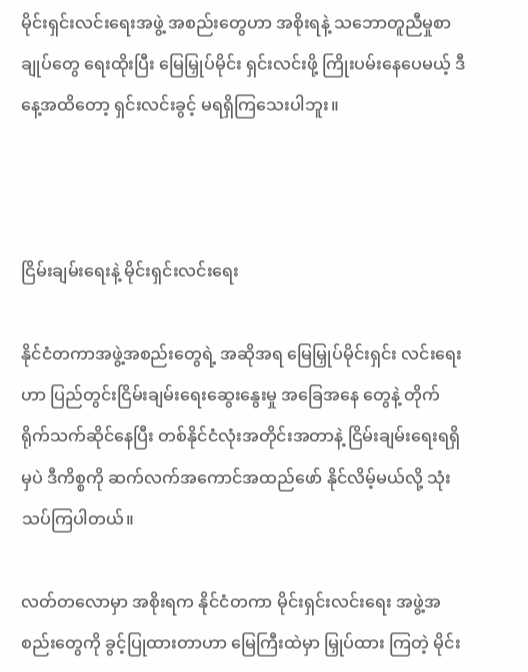မိုင်းရှင်းလင်းရေးအဖွဲ့ အစည်းတွေဟာ အစိုးရနဲ့ သဘောတူညီမှုစာချုပ်တွေ ရေးထိုးပြီး မြေမြှုပ်မိုင်း ရှင်းလင်းဖို့ ကြိုးပမ်းနေပေမယ့် ဒီနေ့အထိတော့ ရှင်းလင်းခွင့် မရရှိကြသေးပါဘူး။



ငြိမ်းချမ်းရေးနဲ့ မိုင်းရှင်းလင်းရေး

နိုင်ငံတကာအဖွဲ့အစည်းတွေရဲ့ အဆိုအရ မြေမြှုပ်မိုင်းရှင်း လင်းရေးဟာ ပြည်တွင်းငြိမ်းချမ်းရေးဆွေးနွေးမှု အခြေအနေ တွေနဲ့ တိုက်ရိုက်သက်ဆိုင်နေပြီး တစ်နိုင်ငံလုံးအတိုင်းအတာနဲ့ ငြိမ်းချမ်းရေးရရှိမှပဲ ဒီကိစ္စကို ဆက်လက်အကောင်အထည်ဖော် နိုင်လိမ့်မယ်လို့ သုံးသပ်ကြပါတယ်။

လတ်တလောမှာ အစိုးရက နိုင်ငံတကာ မိုင်းရှင်းလင်းရေး အဖွဲ့အစည်းတွေကို ခွင့်ပြုထားတာဟာ မြေကြီးထဲမှာ မြှုပ်ထား ကြတဲ့ မိုင်း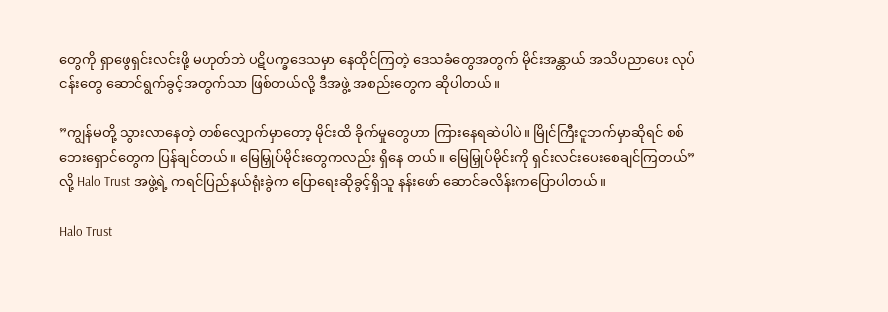တွေကို ရှာဖွေရှင်းလင်းဖို့ မဟုတ်ဘဲ ပဋိပက္ခဒေသမှာ နေထိုင်ကြတဲ့ ဒေသခံတွေအတွက် မိုင်းအန္တာယ် အသိပညာပေး လုပ်ငန်းတွေ ဆောင်ရွက်ခွင့်အတွက်သာ ဖြစ်တယ်လို့ ဒီအဖွဲ့ အစည်းတွေက ဆိုပါတယ်။

”ကျွန်မတို့ သွားလာနေတဲ့ တစ်လျှောက်မှာတော့ မိုင်းထိ ခိုက်မှုတွေဟာ ကြားနေရဆဲပါပဲ။ မြိုင်ကြီးငူဘက်မှာဆိုရင် စစ်ဘေးရှောင်တွေက ပြန်ချင်တယ်။ မြေမြှုပ်မိုင်းတွေကလည်း ရှိနေ တယ်။ မြေမြှုပ်မိုင်းကို ရှင်းလင်းပေးစေချင်ကြတယ်” လို့ Halo Trust အဖွဲ့ရဲ့ ကရင်ပြည်နယ်ရုံးခွဲက ပြောရေးဆိုခွင့်ရှိသူ နန်းဖော် ဆောင်ခလိန်းကပြောပါတယ်။

Halo Trust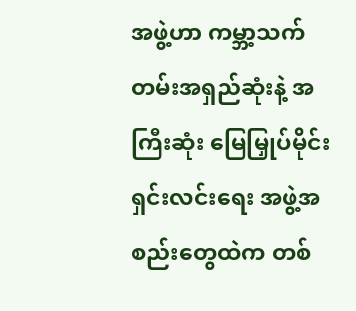အဖွဲ့ဟာ ကမ္ဘာ့သက်တမ်းအရှည်ဆုံးနဲ့ အကြီးဆုံး မြေမြှုပ်မိုင်းရှင်းလင်းရေး အဖွဲ့အစည်းတွေထဲက တစ်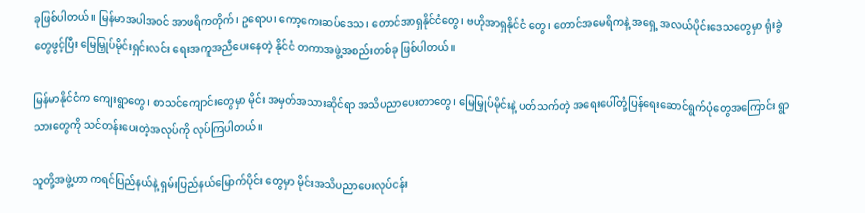ခုဖြစ်ပါတယ်။ မြန်မာအပါအဝင် အာဖရိကတိုက်၊ ဥရောပ၊ ကော့ကေးဆပ်ဒေသ၊ တောင်အာရှနိုင်ငံတွေ၊ ဗဟိုအာရှနိုင်ငံ တွေ၊ တောင်အမေရိကနဲ့ အရှေ့ အလယ်ပိုင်းဒေသတွေမှာ ရုံးခွဲ တွေဖွင့်ပြီး မြေမြှုပ်မိုင်းရှင်းလင်း ရေးအကူအညီပေးနေတဲ့ နိုင်ငံ တကာအဖွဲ့အစည်းတစ်ခု ဖြစ်ပါတယ်။

မြန်မာနိုင်ငံက ကျေးရွာတွေ၊ စာသင်ကျောင်းတွေမှာ မိုင်း အမှတ်အသားဆိုင်ရာ အသိပညာပေးတာတွေ၊ မြေမြှုပ်မိုင်းနဲ့ ပတ်သက်တဲ့ အရေးပေါ်တုံ့ပြန်ရေးဆောင်ရွက်ပုံတွေအကြောင်း ရွာသားတွေကို သင်တန်းပေးတဲ့အလုပ်ကို လုပ်ကြပါတယ်။

သူတို့အဖွဲ့ဟာ ကရင်ပြည်နယ်နဲ့ ရှမ်းပြည်နယ်မြောက်ပိုင်း တွေမှာ မိုင်းအသိပညာပေးလုပ်ငန်း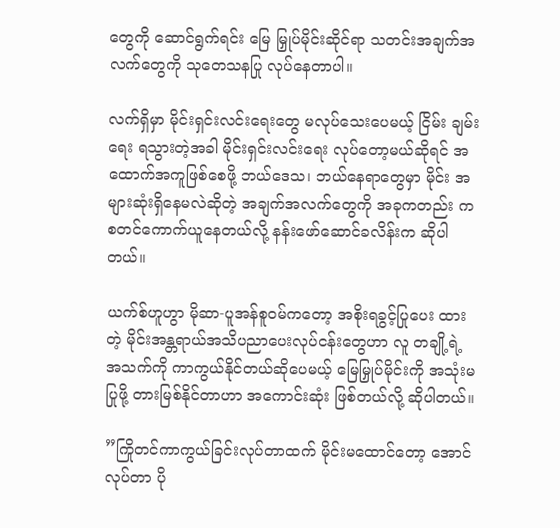တွေကို ဆောင်ရွက်ရင်း မြေ မြှုပ်မိုင်းဆိုင်ရာ သတင်းအချက်အလက်တွေကို သုတေသနပြု လုပ်နေတာပါ။

လက်ရှိမှာ မိုင်းရှင်းလင်းရေးတွေ မလုပ်သေးပေမယ့် ငြိမ်း ချမ်းရေး ရသွားတဲ့အခါ မိုင်းရှင်းလင်းရေး လုပ်တော့မယ်ဆိုရင် အထောက်အကူဖြစ်စေဖို့ ဘယ်ဒေသ၊ ဘယ်နေရာတွေမှာ မိုင်း အများဆုံးရှိနေမလဲဆိုတဲ့ အချက်အလက်တွေကို အခုကတည်း က စတင်ကောက်ယူနေတယ်လို့ နန်းဖော်ဆောင်ခလိန်းက ဆိုပါတယ်။

ယက်စ်ဟူဟွာ မိုဆာ-ပူအန်စူဝမ်ကတော့ အစိုးရခွင့်ပြုပေး ထားတဲ့ မိုင်းအန္တရာယ်အသိပညာပေးလုပ်ငန်းတွေဟာ လူ တချို့ရဲ့ အသက်ကို ကာကွယ်နိုင်တယ်ဆိုပေမယ့် မြေမြှုပ်မိုင်းကို အသုံးမပြုဖို့ တားမြစ်နိုင်တာဟာ အကောင်းဆုံး ဖြစ်တယ်လို့ ဆိုပါတယ်။

”ကြိုတင်ကာကွယ်ခြင်းလုပ်တာထက် မိုင်းမထောင်တော့ အောင်လုပ်တာ ပို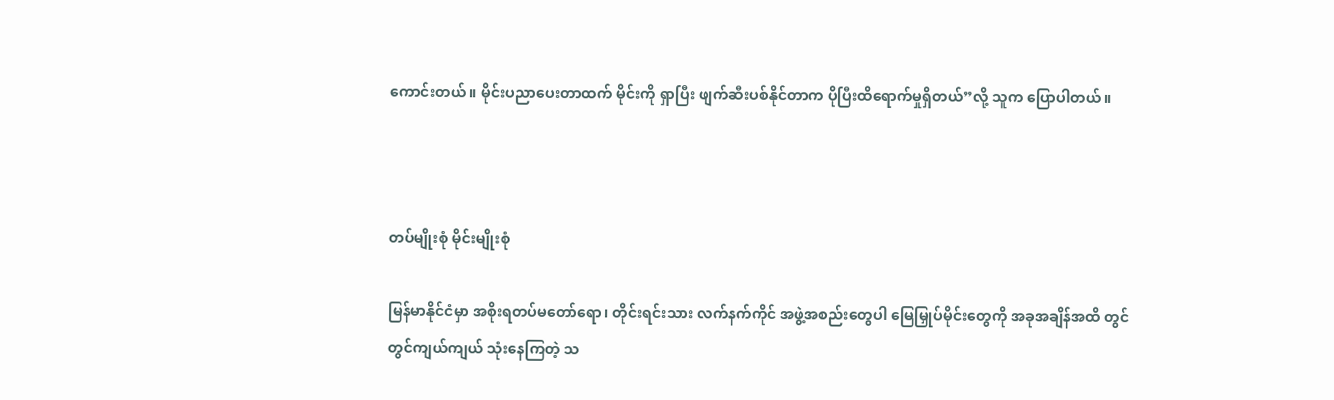ကောင်းတယ်။ မိုင်းပညာပေးတာထက် မိုင်းကို ရှာပြီး ဖျက်ဆီးပစ်နိုင်တာက ပိုပြီးထိရောက်မှုရှိတယ်”လို့ သူက ပြောပါတယ်။



တပ်မျိုးစုံ မိုင်းမျိုးစုံ

မြန်မာနိုင်ငံမှာ အစိုးရတပ်မတော်ရော၊ တိုင်းရင်းသား လက်နက်ကိုင် အဖွဲ့အစည်းတွေပါ မြေမြှုပ်မိုင်းတွေကို အခုအချိန်အထိ တွင်တွင်ကျယ်ကျယ် သုံးနေကြတဲ့ သ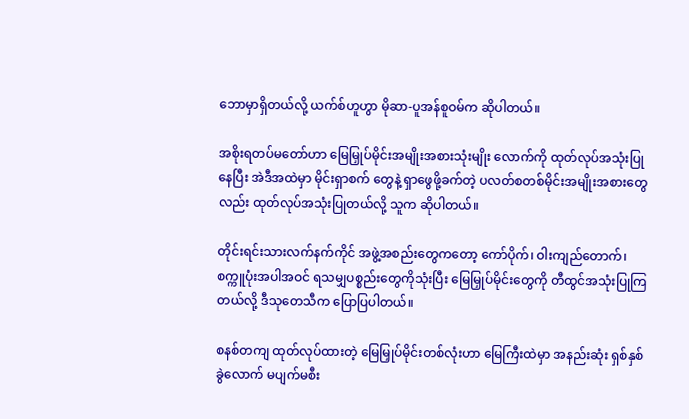ဘောမှာရှိတယ်လို့ ယက်စ်ဟူဟွာ မိုဆာ-ပူအန်စူဝမ်က ဆိုပါတယ်။

အစိုးရတပ်မတော်ဟာ မြေမြှုပ်မိုင်းအမျိုးအစားသုံးမျိုး လောက်ကို ထုတ်လုပ်အသုံးပြုနေပြီး အဲဒီအထဲမှာ မိုင်းရှာစက် တွေနဲ့ ရှာဖွေဖို့ခက်တဲ့ ပလတ်စတစ်မိုင်းအမျိုးအစားတွေလည်း ထုတ်လုပ်အသုံးပြုတယ်လို့ သူက ဆိုပါတယ်။

တိုင်းရင်းသားလက်နက်ကိုင် အဖွဲ့အစည်းတွေကတော့ ကော်ပိုက်၊ ဝါးကျည်တောက်၊ စက္ကူပုံးအပါအဝင် ရသမျှပစ္စည်းတွေကိုသုံးပြီး မြေမြှုပ်မိုင်းတွေကို တီထွင်အသုံးပြုကြတယ်လို့ ဒီသုတေသီက ပြောပြပါတယ်။

စနစ်တကျ ထုတ်လုပ်ထားတဲ့ မြေမြှုပ်မိုင်းတစ်လုံးဟာ မြေကြီးထဲမှာ အနည်းဆုံး ရှစ်နှစ်ခွဲလောက် မပျက်မစီး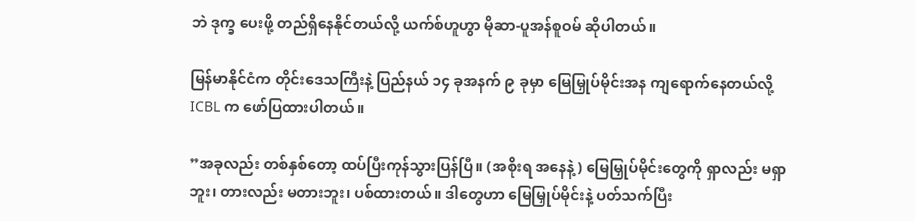ဘဲ ဒုက္ခ ပေးဖို့ တည်ရှိနေနိုင်တယ်လို့ ယက်စ်ဟူဟွာ မိုဆာ-ပူအန်စူဝမ် ဆိုပါတယ်။

မြန်မာနိုင်ငံက တိုင်းဒေသကြီးနဲ့ ပြည်နယ် ၁၄ ခုအနက် ၉ ခုမှာ မြေမြှုပ်မိုင်းအန ကျရောက်နေတယ်လို့  ICBL က ဖော်ပြထားပါတယ်။

”အခုလည်း တစ်နှစ်တော့ ထပ်ပြီးကုန်သွားပြန်ပြီ။ (အစိုးရ အနေနဲ့) မြေမြှုပ်မိုင်းတွေကို ရှာလည်း မရှာဘူး၊ တားလည်း မတားဘူး၊ ပစ်ထားတယ်။ ဒါတွေဟာ မြေမြှုပ်မိုင်းနဲ့ ပတ်သက်ပြီး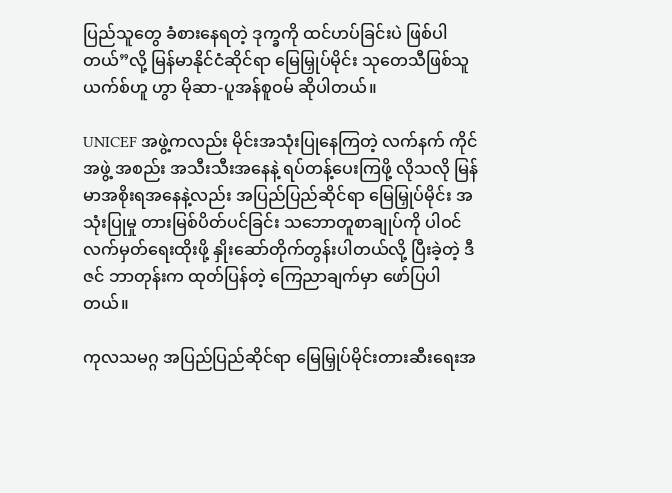ပြည်သူတွေ ခံစားနေရတဲ့ ဒုက္ခကို ထင်ဟပ်ခြင်းပဲ ဖြစ်ပါတယ်”လို့ မြန်မာနိုင်ငံဆိုင်ရာ မြေမြှုပ်မိုင်း သုတေသီဖြစ်သူ ယက်စ်ဟူ ဟွာ မိုဆာ-ပူအန်စူဝမ် ဆိုပါတယ်။

UNICEF အဖွဲ့ကလည်း မိုင်းအသုံးပြုနေကြတဲ့ လက်နက် ကိုင်အဖွဲ့ အစည်း အသီးသီးအနေနဲ့ ရပ်တန့်ပေးကြဖို့ လိုသလို မြန်မာအစိုးရအနေနဲ့လည်း အပြည်ပြည်ဆိုင်ရာ မြေမြှုပ်မိုင်း အသုံးပြုမှု တားမြစ်ပိတ်ပင်ခြင်း သဘောတူစာချုပ်ကို ပါဝင် လက်မှတ်ရေးထိုးဖို့ နှိုးဆော်တိုက်တွန်းပါတယ်လို့ ပြီးခဲ့တဲ့ ဒီဇင် ဘာတုန်းက ထုတ်ပြန်တဲ့ ကြေညာချက်မှာ ဖော်ပြပါတယ်။

ကုလသမဂ္ဂ အပြည်ပြည်ဆိုင်ရာ မြေမြှုပ်မိုင်းတားဆီးရေးအ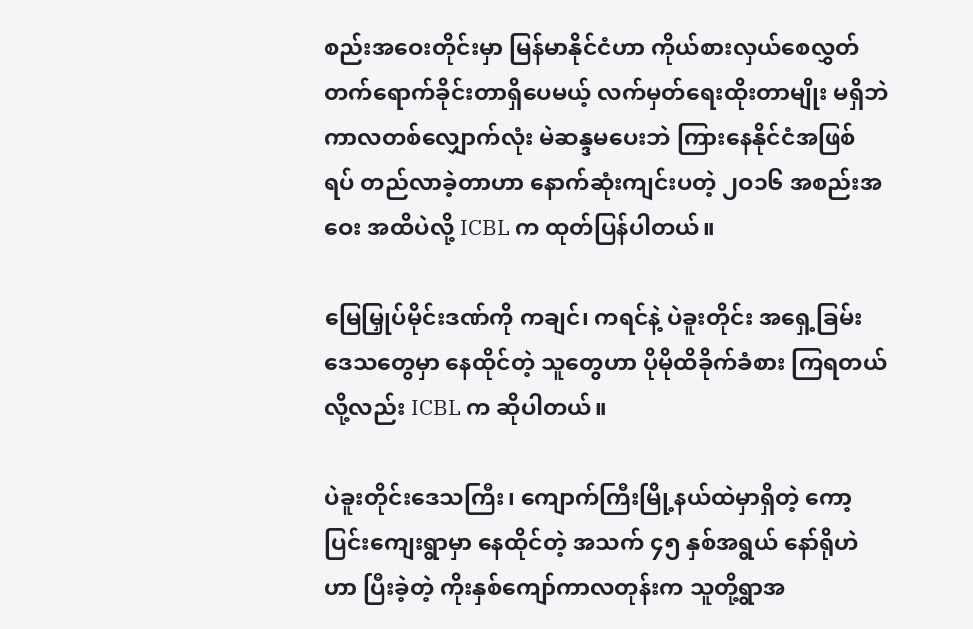စည်းအဝေးတိုင်းမှာ မြန်မာနိုင်ငံဟာ ကိုယ်စားလှယ်စေလွှတ် တက်ရောက်ခိုင်းတာရှိပေမယ့် လက်မှတ်ရေးထိုးတာမျိုး မရှိဘဲ ကာလတစ်လျှောက်လုံး မဲဆန္ဒမပေးဘဲ ကြားနေနိုင်ငံအဖြစ် ရပ် တည်လာခဲ့တာဟာ နောက်ဆုံးကျင်းပတဲ့ ၂ဝ၁၆ အစည်းအဝေး အထိပဲလို့ ICBL က ထုတ်ပြန်ပါတယ်။

မြေမြှုပ်မိုင်းဒဏ်ကို ကချင်၊ ကရင်နဲ့ ပဲခူးတိုင်း အရှေ့ခြမ်း ဒေသတွေမှာ နေထိုင်တဲ့ သူတွေဟာ ပိုမိုထိခိုက်ခံစား ကြရတယ် လို့လည်း ICBL က ဆိုပါတယ်။

ပဲခူးတိုင်းဒေသကြီး၊ ကျောက်ကြီးမြို့နယ်ထဲမှာရှိတဲ့ ကော့ ပြင်းကျေးရွာမှာ နေထိုင်တဲ့ အသက် ၄၅ နှစ်အရွယ် နော်ရိုဟဲဟာ ပြီးခဲ့တဲ့ ကိုးနှစ်ကျော်ကာလတုန်းက သူတို့ရွာအ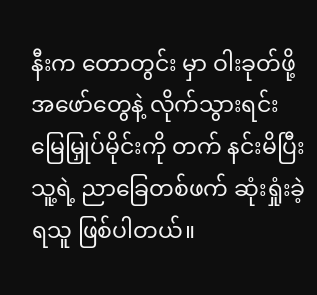နီးက တောတွင်း မှာ ဝါးခုတ်ဖို့ အဖော်တွေနဲ့ လိုက်သွားရင်း မြေမြှုပ်မိုင်းကို တက် နင်းမိပြီး သူ့ရဲ့ ညာခြေတစ်ဖက် ဆုံးရှုံးခဲ့ရသူ ဖြစ်ပါတယ်။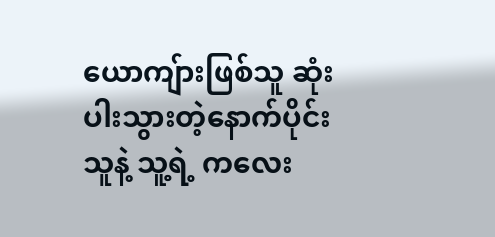ယောကျ်ားဖြစ်သူ ဆုံးပါးသွားတဲ့နောက်ပိုင်း သူနဲ့ သူ့ရဲ့ ကလေး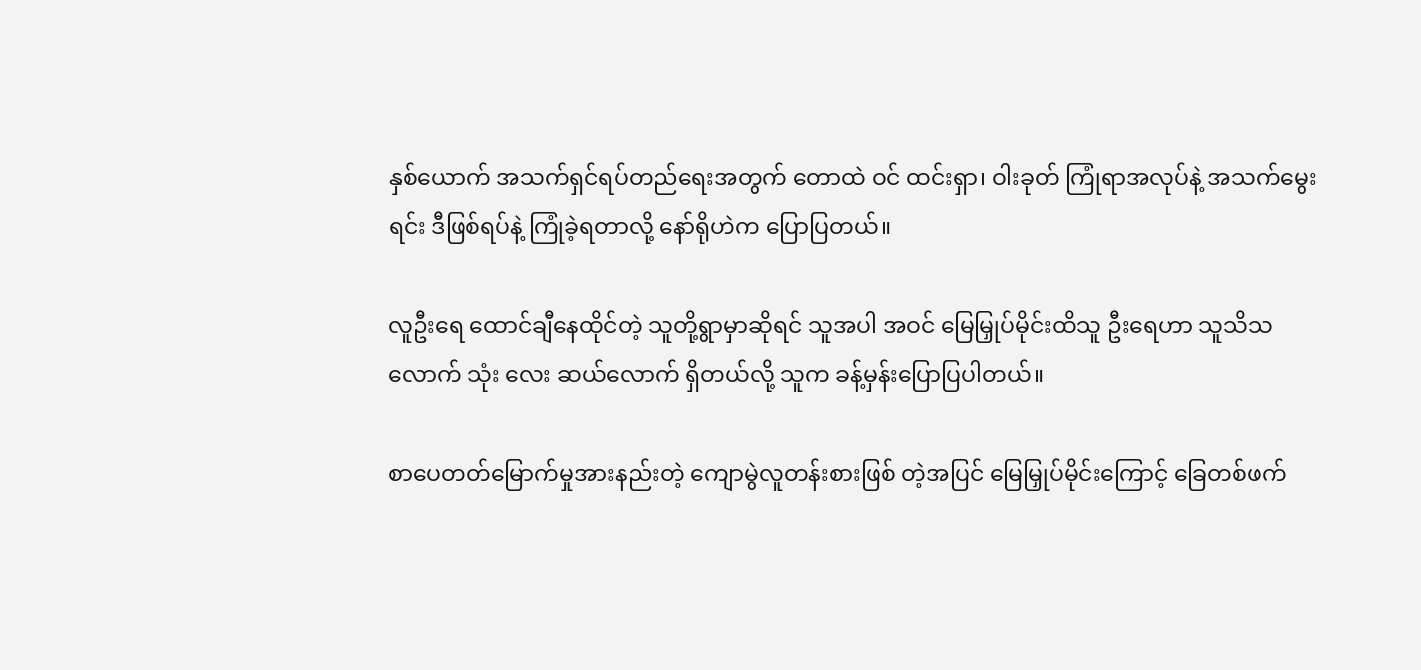နှစ်ယောက် အသက်ရှင်ရပ်တည်ရေးအတွက် တောထဲ ဝင် ထင်းရှာ၊ ဝါးခုတ် ကြုံရာအလုပ်နဲ့ အသက်မွေးရင်း ဒီဖြစ်ရပ်နဲ့ ကြုံခဲ့ရတာလို့ နော်ရိုဟဲက ပြောပြတယ်။

လူဦးရေ ထောင်ချီနေထိုင်တဲ့ သူတို့ရွာမှာဆိုရင် သူအပါ အဝင် မြေမြှုပ်မိုင်းထိသူ ဦးရေဟာ သူသိသလောက် သုံး လေး ဆယ်လောက် ရှိတယ်လို့ သူက ခန့်မှန်းပြောပြပါတယ်။

စာပေတတ်မြောက်မှုအားနည်းတဲ့ ကျောမွဲလူတန်းစားဖြစ် တဲ့အပြင် မြေမြှုပ်မိုင်းကြောင့် ခြေတစ်ဖက်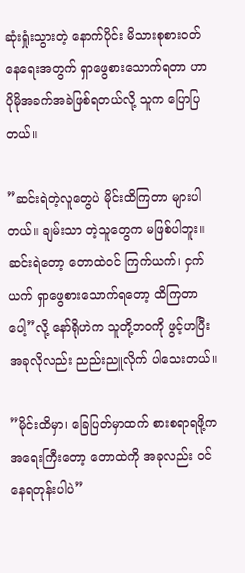ဆုံးရှုံးသွားတဲ့ နောက်ပိုင်း မိသားစုစားဝတ်နေရေးအတွက် ရှာဖွေစားသောက်ရတာ ဟာ ပိုမိုအခက်အခဲဖြစ်ရတယ်လို့ သူက ပြောပြတယ်။

”ဆင်းရဲတဲ့လူတွေပဲ မိုင်းထိကြတာ များပါတယ်။ ချမ်းသာ တဲ့သူတွေက မဖြစ်ပါဘူး။ ဆင်းရဲတော့ တောထဲဝင် ကြက်ယက်၊ ငှက်ယက် ရှာဖွေစားသောက်ရတော့ ထိကြတာပေါ့”လို့ နော်ရိုဟဲက သူတို့ဘဝကို ဖွင့်ဟပြီး အခုလိုလည်း ညည်းညူလိုက် ပါသေးတယ်။

”မိုင်းထိမှာ၊ ခြေပြတ်မှာထက် စားစရာရဖို့က အရေးကြီးတော့ တောထဲကို အခုလည်း ဝင်နေရတုန်းပါပဲ”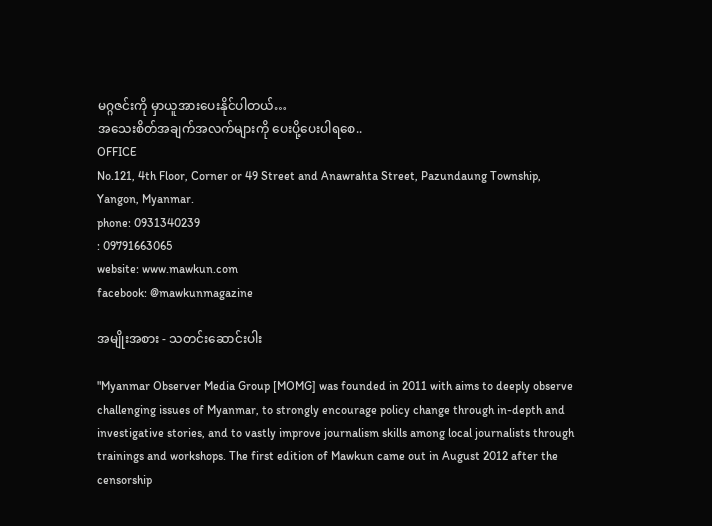မဂ္ဂဇင်းကို မှာယူအားပေးနိုင်ပါတယ်…
အသေးစိတ်အချက်အလက်များကို ပေးပို့ပေးပါရစေ..
OFFICE
No.121, 4th Floor, Corner or 49 Street and Anawrahta Street, Pazundaung Township, Yangon, Myanmar.
phone: 0931340239
: 09791663065
website: www.mawkun.com
facebook: @mawkunmagazine

အမျိုးအစား - သတင်းဆောင်းပါး

"Myanmar Observer Media Group [MOMG] was founded in 2011 with aims to deeply observe challenging issues of Myanmar, to strongly encourage policy change through in-depth and investigative stories, and to vastly improve journalism skills among local journalists through trainings and workshops. The first edition of Mawkun came out in August 2012 after the censorship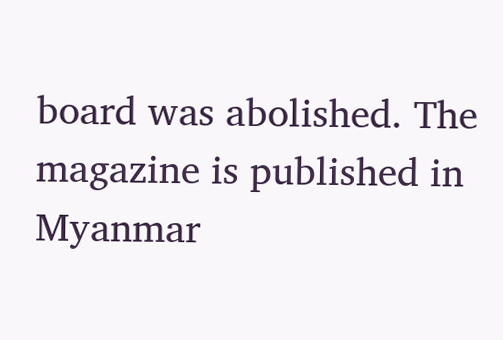board was abolished. The magazine is published in Myanmar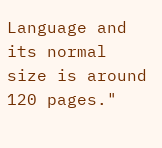Language and its normal size is around 120 pages."